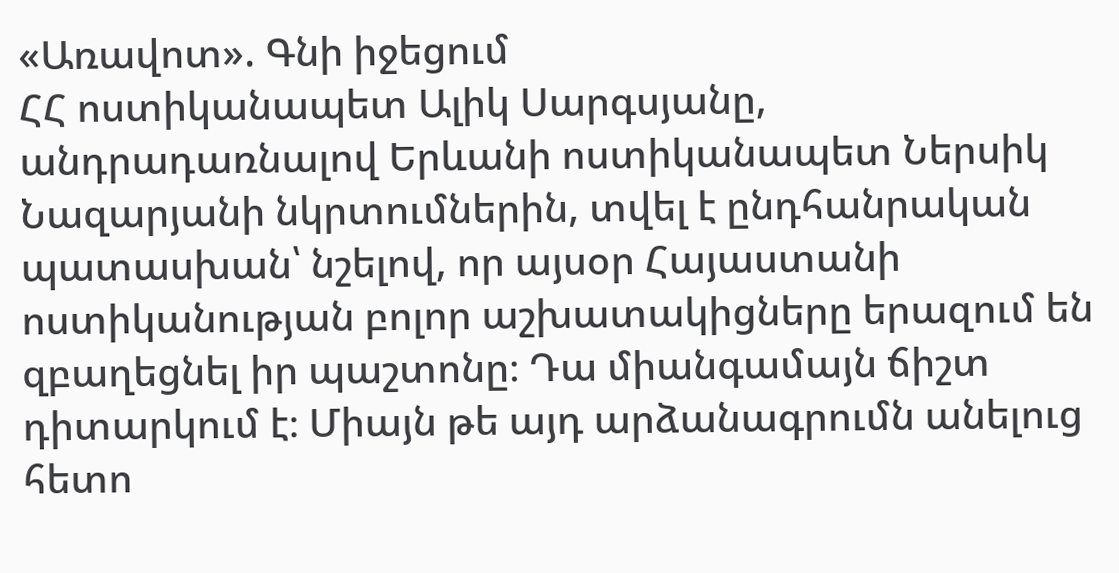«Առավոտ». Գնի իջեցում
ՀՀ ոստիկանապետ Ալիկ Սարգսյանը, անդրադառնալով Երևանի ոստիկանապետ Ներսիկ Նազարյանի նկրտումներին, տվել է ընդհանրական պատասխան՝ նշելով, որ այսօր Հայաստանի ոստիկանության բոլոր աշխատակիցները երազում են զբաղեցնել իր պաշտոնը։ Դա միանգամայն ճիշտ դիտարկում է։ Միայն թե այդ արձանագրումն անելուց հետո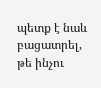պետք է նաև բացատրել, թե ինչու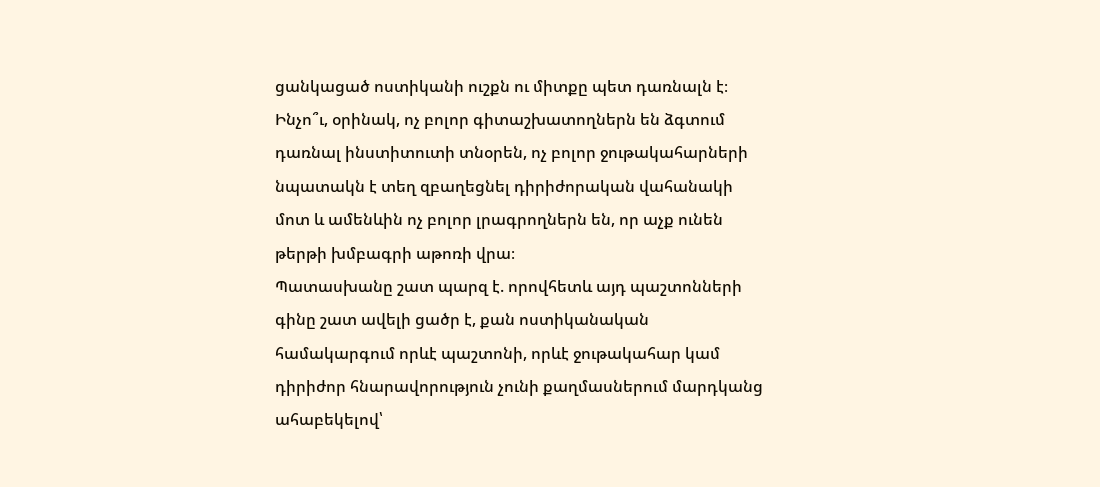ցանկացած ոստիկանի ուշքն ու միտքը պետ դառնալն է։
Ինչո՞ւ, օրինակ, ոչ բոլոր գիտաշխատողներն են ձգտում դառնալ ինստիտուտի տնօրեն, ոչ բոլոր ջութակահարների նպատակն է տեղ զբաղեցնել դիրիժորական վահանակի մոտ և ամենևին ոչ բոլոր լրագրողներն են, որ աչք ունեն թերթի խմբագրի աթոռի վրա։
Պատասխանը շատ պարզ է. որովհետև այդ պաշտոնների գինը շատ ավելի ցածր է, քան ոստիկանական համակարգում որևէ պաշտոնի, որևէ ջութակահար կամ դիրիժոր հնարավորություն չունի քաղմասներում մարդկանց ահաբեկելով՝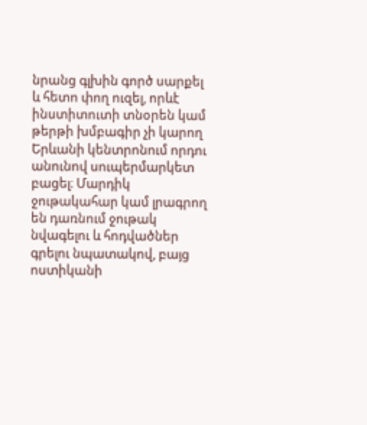նրանց գլխին գործ սարքել և հետո փող ուզել, որևէ ինստիտուտի տնօրեն կամ թերթի խմբագիր չի կարող Երևանի կենտրոնում որդու անունով սուպերմարկետ բացել։ Մարդիկ ջութակահար կամ լրագրող են դառնում ջութակ նվագելու և հոդվածներ գրելու նպատակով, բայց ոստիկանի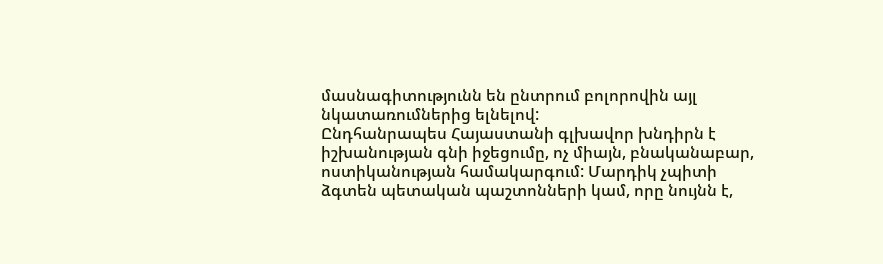մասնագիտությունն են ընտրում բոլորովին այլ նկատառումներից ելնելով:
Ընդհանրապես Հայաստանի գլխավոր խնդիրն է իշխանության գնի իջեցումը, ոչ միայն, բնականաբար, ոստիկանության համակարգում: Մարդիկ չպիտի ձգտեն պետական պաշտոնների կամ, որը նույնն է,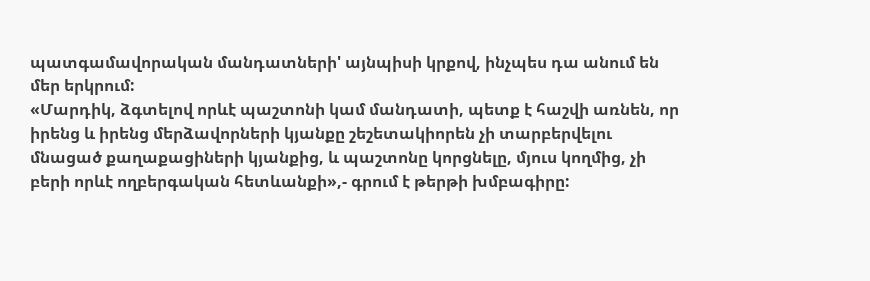պատգամավորական մանդատների' այնպիսի կրքով, ինչպես դա անում են մեր երկրում:
«Մարդիկ, ձգտելով որևէ պաշտոնի կամ մանդատի, պետք է հաշվի առնեն, որ իրենց և իրենց մերձավորների կյանքը շեշետակիորեն չի տարբերվելու մնացած քաղաքացիների կյանքից, և պաշտոնը կորցնելը, մյուս կողմից, չի բերի որևէ ողբերգական հետևանքի»,- գրում է թերթի խմբագիրը: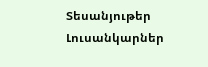Տեսանյութեր
Լուսանկարներ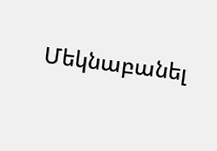Մեկնաբանել